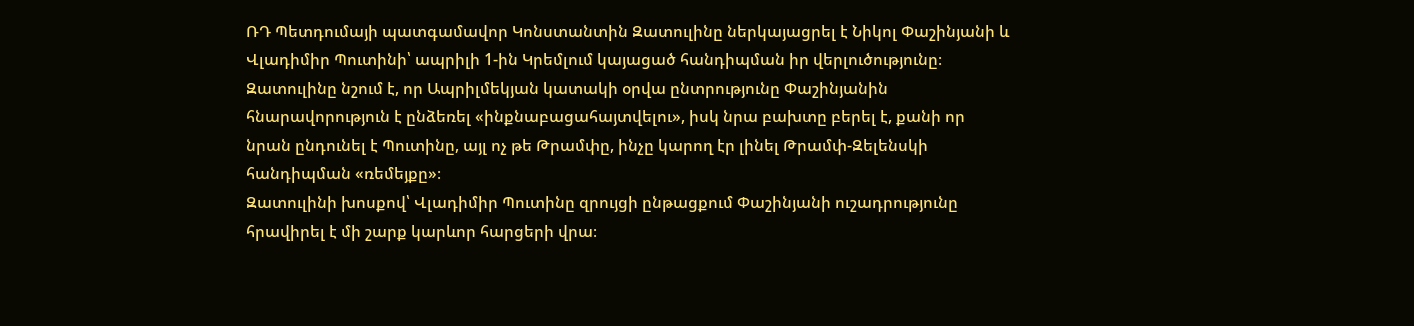ՌԴ Պետդումայի պատգամավոր Կոնստանտին Զատուլինը ներկայացրել է Նիկոլ Փաշինյանի և Վլադիմիր Պուտինի՝ ապրիլի 1-ին Կրեմլում կայացած հանդիպման իր վերլուծությունը։ Զատուլինը նշում է, որ Ապրիլմեկյան կատակի օրվա ընտրությունը Փաշինյանին հնարավորություն է ընձեռել «ինքնաբացահայտվելու», իսկ նրա բախտը բերել է, քանի որ նրան ընդունել է Պուտինը, այլ ոչ թե Թրամփը, ինչը կարող էր լինել Թրամփ-Զելենսկի հանդիպման «ռեմեյքը»։
Զատուլինի խոսքով՝ Վլադիմիր Պուտինը զրույցի ընթացքում Փաշինյանի ուշադրությունը հրավիրել է մի շարք կարևոր հարցերի վրա։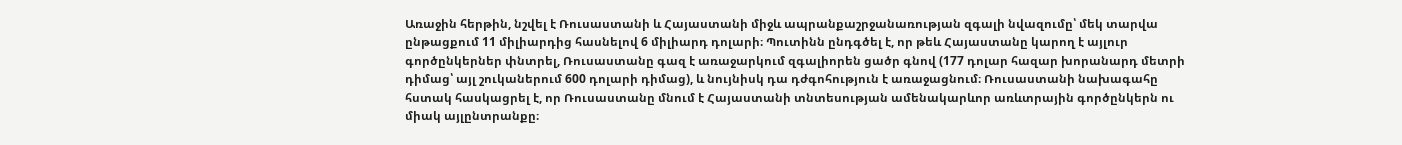Առաջին հերթին, նշվել է Ռուսաստանի և Հայաստանի միջև ապրանքաշրջանառության զգալի նվազումը՝ մեկ տարվա ընթացքում 11 միլիարդից հասնելով 6 միլիարդ դոլարի։ Պուտինն ընդգծել է, որ թեև Հայաստանը կարող է այլուր գործընկերներ փնտրել, Ռուսաստանը գազ է առաջարկում զգալիորեն ցածր գնով (177 դոլար հազար խորանարդ մետրի դիմաց՝ այլ շուկաներում 600 դոլարի դիմաց), և նույնիսկ դա դժգոհություն է առաջացնում։ Ռուսաստանի նախագահը հստակ հասկացրել է, որ Ռուսաստանը մնում է Հայաստանի տնտեսության ամենակարևոր առևտրային գործընկերն ու միակ այլընտրանքը։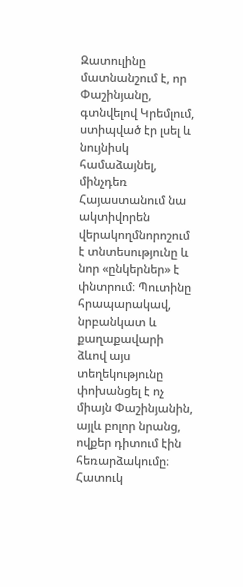Զատուլինը մատնանշում է, որ Փաշինյանը, գտնվելով Կրեմլում, ստիպված էր լսել և նույնիսկ համաձայնել, մինչդեռ Հայաստանում նա ակտիվորեն վերակողմնորոշում է տնտեսությունը և նոր «ընկերներ» է փնտրում։ Պուտինը հրապարակավ, նրբանկատ և քաղաքավարի ձևով այս տեղեկությունը փոխանցել է ոչ միայն Փաշինյանին, այլև բոլոր նրանց, ովքեր դիտում էին հեռարձակումը։ Հատուկ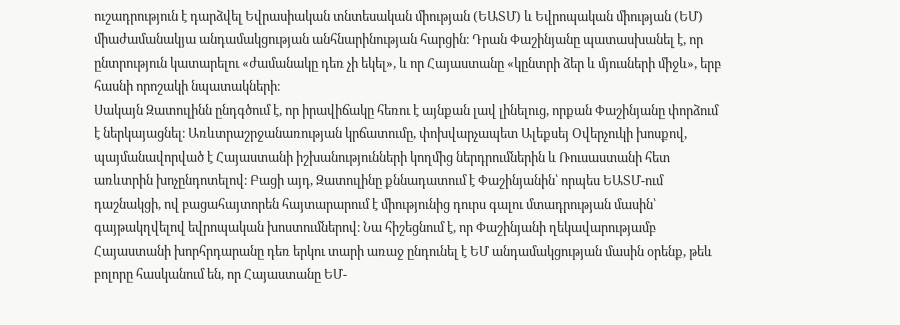ուշադրություն է դարձվել Եվրասիական տնտեսական միության (ԵԱՏՄ) և Եվրոպական միության (ԵՄ) միաժամանակյա անդամակցության անհնարինության հարցին։ Դրան Փաշինյանը պատասխանել է, որ ընտրություն կատարելու «ժամանակը դեռ չի եկել», և որ Հայաստանը «կընտրի ձեր և մյուսների միջև», երբ հասնի որոշակի նպատակների։
Սակայն Զատուլինն ընդգծում է, որ իրավիճակը հեռու է այնքան լավ լինելուց, որքան Փաշինյանը փորձում է ներկայացնել։ Առևտրաշրջանառության կրճատումը, փոխվարչապետ Ալեքսեյ Օվերչուկի խոսքով, պայմանավորված է Հայաստանի իշխանությունների կողմից ներդրումներին և Ռուսաստանի հետ առևտրին խոչընդոտելով։ Բացի այդ, Զատուլինը քննադատում է Փաշինյանին՝ որպես ԵԱՏՄ-ում դաշնակցի, ով բացահայտորեն հայտարարում է միությունից դուրս գալու մտադրության մասին՝ գայթակղվելով եվրոպական խոստումներով։ Նա հիշեցնում է, որ Փաշինյանի ղեկավարությամբ Հայաստանի խորհրդարանը դեռ երկու տարի առաջ ընդունել է ԵՄ անդամակցության մասին օրենք, թեև բոլորը հասկանում են, որ Հայաստանը ԵՄ-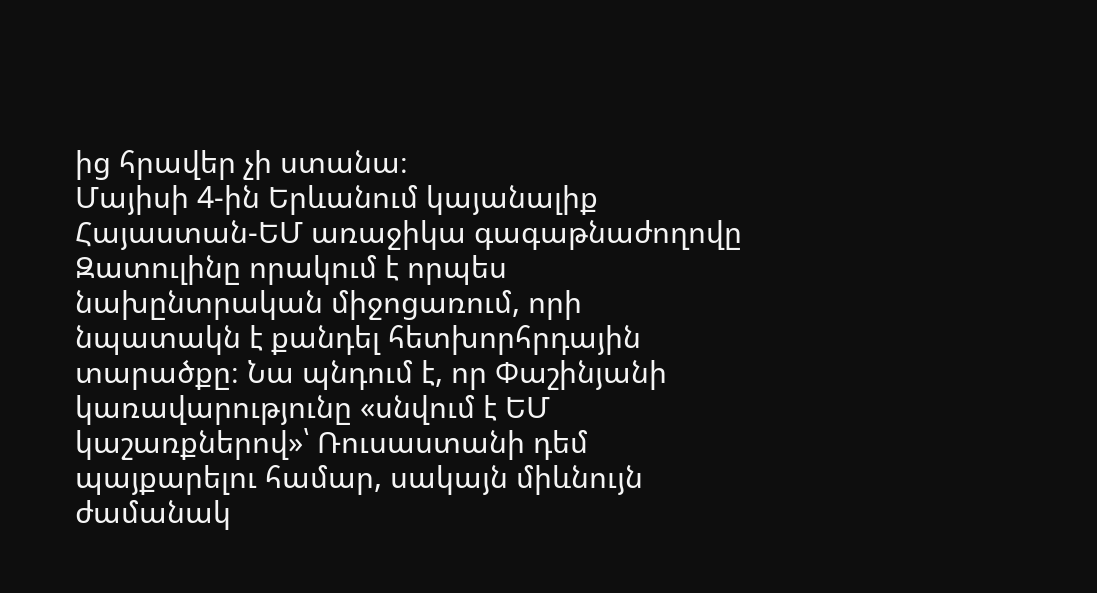ից հրավեր չի ստանա։
Մայիսի 4-ին Երևանում կայանալիք Հայաստան-ԵՄ առաջիկա գագաթնաժողովը Զատուլինը որակում է որպես նախընտրական միջոցառում, որի նպատակն է քանդել հետխորհրդային տարածքը։ Նա պնդում է, որ Փաշինյանի կառավարությունը «սնվում է ԵՄ կաշառքներով»՝ Ռուսաստանի դեմ պայքարելու համար, սակայն միևնույն ժամանակ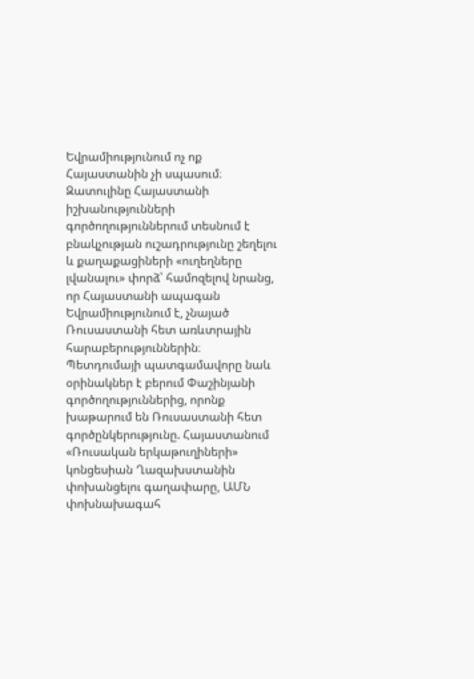Եվրամիությունում ոչ ոք Հայաստանին չի սպասում։ Զատուլինը Հայաստանի իշխանությունների գործողություններում տեսնում է բնակչության ուշադրությունը շեղելու և քաղաքացիների «ուղեղները լվանալու» փորձ՝ համոզելով նրանց, որ Հայաստանի ապագան Եվրամիությունում է, չնայած Ռուսաստանի հետ առևտրային հարաբերություններին։
Պետդումայի պատգամավորը նաև օրինակներ է բերում Փաշինյանի գործողություններից, որոնք խաթարում են Ռուսաստանի հետ գործընկերությունը. Հայաստանում «Ռուսական երկաթուղիների» կոնցեսիան Ղազախստանին փոխանցելու գաղափարը, ԱՄՆ փոխնախագահ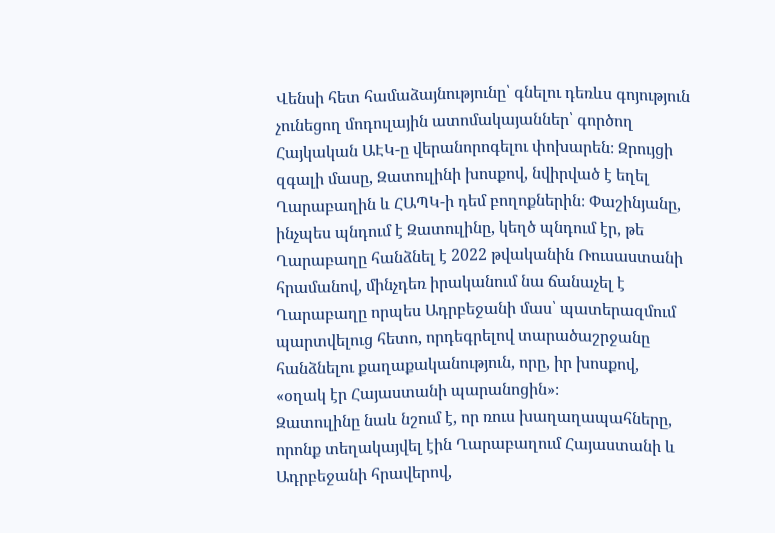Վենսի հետ համաձայնությունը՝ գնելու դեռևս գոյություն չունեցող մոդուլային ատոմակայաններ՝ գործող Հայկական ԱԷԿ-ը վերանորոգելու փոխարեն։ Զրույցի զգալի մասը, Զատուլինի խոսքով, նվիրված է եղել Ղարաբաղին և ՀԱՊԿ-ի դեմ բողոքներին։ Փաշինյանը, ինչպես պնդում է Զատուլինը, կեղծ պնդում էր, թե Ղարաբաղը հանձնել է 2022 թվականին Ռուսաստանի հրամանով, մինչդեռ իրականում նա ճանաչել է Ղարաբաղը որպես Ադրբեջանի մաս՝ պատերազմում պարտվելուց հետո, որդեգրելով տարածաշրջանը հանձնելու քաղաքականություն, որը, իր խոսքով, «օղակ էր Հայաստանի պարանոցին»։
Զատուլինը նաև նշում է, որ ռուս խաղաղապահները, որոնք տեղակայվել էին Ղարաբաղում Հայաստանի և Ադրբեջանի հրավերով,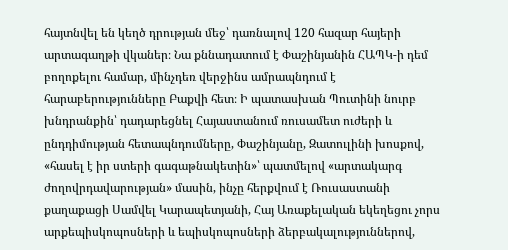հայտնվել են կեղծ դրության մեջ՝ դառնալով 120 հազար հայերի արտագաղթի վկաներ։ Նա քննադատում է Փաշինյանին ՀԱՊԿ-ի դեմ բողոքելու համար, մինչդեռ վերջինս ամրապնդում է հարաբերությունները Բաքվի հետ։ Ի պատասխան Պուտինի նուրբ խնդրանքին՝ դադարեցնել Հայաստանում ռուսամետ ուժերի և ընդդիմության հետապնդումները, Փաշինյանը, Զատուլինի խոսքով, «հասել է իր ստերի գագաթնակետին»՝ պատմելով «արտակարգ ժողովրդավարության» մասին, ինչը հերքվում է Ռուսաստանի քաղաքացի Սամվել Կարապետյանի, Հայ Առաքելական եկեղեցու չորս արքեպիսկոպոսների և եպիսկոպոսների ձերբակալություններով,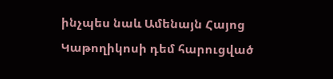ինչպես նաև Ամենայն Հայոց Կաթողիկոսի դեմ հարուցված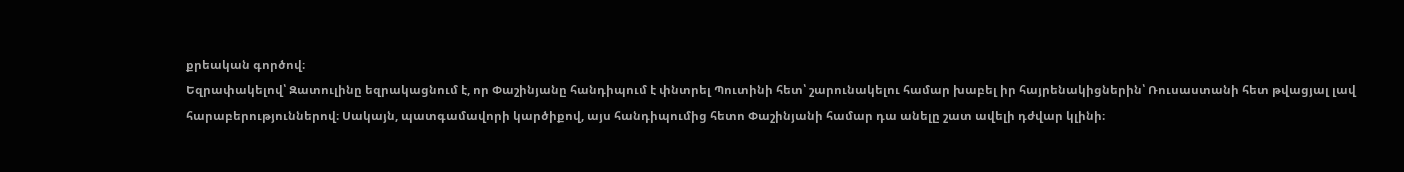քրեական գործով։
Եզրափակելով՝ Զատուլինը եզրակացնում է, որ Փաշինյանը հանդիպում է փնտրել Պուտինի հետ՝ շարունակելու համար խաբել իր հայրենակիցներին՝ Ռուսաստանի հետ թվացյալ լավ հարաբերություններով։ Սակայն, պատգամավորի կարծիքով, այս հանդիպումից հետո Փաշինյանի համար դա անելը շատ ավելի դժվար կլինի։